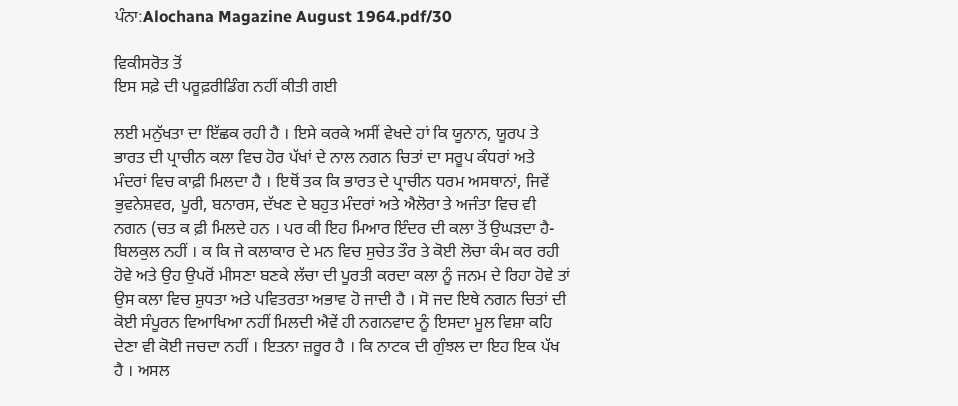ਪੰਨਾ:Alochana Magazine August 1964.pdf/30

ਵਿਕੀਸਰੋਤ ਤੋਂ
ਇਸ ਸਫ਼ੇ ਦੀ ਪਰੂਫ਼ਰੀਡਿੰਗ ਨਹੀਂ ਕੀਤੀ ਗਈ

ਲਈ ਮਨੁੱਖਤਾ ਦਾ ਇੱਛਕ ਰਹੀ ਹੈ । ਇਸੇ ਕਰਕੇ ਅਸੀਂ ਵੇਖਦੇ ਹਾਂ ਕਿ ਯੂਨਾਨ, ਯੂਰਪ ਤੇ ਭਾਰਤ ਦੀ ਪ੍ਰਾਚੀਨ ਕਲਾ ਵਿਚ ਹੋਰ ਪੱਖਾਂ ਦੇ ਨਾਲ ਨਗਨ ਚਿਤਾਂ ਦਾ ਸਰੂਪ ਕੰਧਰਾਂ ਅਤੇ ਮੰਦਰਾਂ ਵਿਚ ਕਾਫ਼ੀ ਮਿਲਦਾ ਹੈ । ਇਥੋਂ ਤਕ ਕਿ ਭਾਰਤ ਦੇ ਪ੍ਰਾਚੀਨ ਧਰਮ ਅਸਥਾਨਾਂ, ਜਿਵੇਂ ਭੁਵਨੇਸ਼ਵਰ, ਪੂਰੀ, ਬਨਾਰਸ, ਦੱਖਣ ਦੇ ਬਹੁਤ ਮੰਦਰਾਂ ਅਤੇ ਐਲੋਰਾ ਤੇ ਅਜੰਤਾ ਵਿਚ ਵੀ ਨਗਨ (ਚਤ ਕ ਫ਼ੀ ਮਿਲਦੇ ਹਨ । ਪਰ ਕੀ ਇਹ ਮਿਆਰ ਇੰਦਰ ਦੀ ਕਲਾ ਤੋਂ ਉਘੜਦਾ ਹੈ-ਬਿਲਕੁਲ ਨਹੀਂ । ਕ ਕਿ ਜੇ ਕਲਾਕਾਰ ਦੇ ਮਨ ਵਿਚ ਸੁਚੇਤ ਤੌਰ ਤੇ ਕੋਈ ਲੋਚਾ ਕੰਮ ਕਰ ਰਹੀ ਹੋਵੇ ਅਤੇ ਉਹ ਉਪਰੋਂ ਮੀਸਣਾ ਬਣਕੇ ਲੱਚਾ ਦੀ ਪੂਰਤੀ ਕਰਦਾ ਕਲਾ ਨੂੰ ਜਨਮ ਦੇ ਰਿਹਾ ਹੋਵੇ ਤਾਂ ਉਸ ਕਲਾ ਵਿਚ ਸ਼ੁਧਤਾ ਅਤੇ ਪਵਿਤਰਤਾ ਅਭਾਵ ਹੋ ਜਾਦੀ ਹੈ । ਸੋ ਜਦ ਇਥੇ ਨਗਨ ਚਿਤਾਂ ਦੀ ਕੋਈ ਸੰਪੂਰਨ ਵਿਆਖਿਆ ਨਹੀਂ ਮਿਲਦੀ ਐਵੇਂ ਹੀ ਨਗਨਵਾਦ ਨੂੰ ਇਸਦਾ ਮੂਲ ਵਿਸ਼ਾ ਕਹਿ ਦੇਣਾ ਵੀ ਕੋਈ ਜਚਦਾ ਨਹੀਂ । ਇਤਨਾ ਜ਼ਰੂਰ ਹੈ । ਕਿ ਨਾਟਕ ਦੀ ਗੁੰਝਲ ਦਾ ਇਹ ਇਕ ਪੱਖ ਹੈ । ਅਸਲ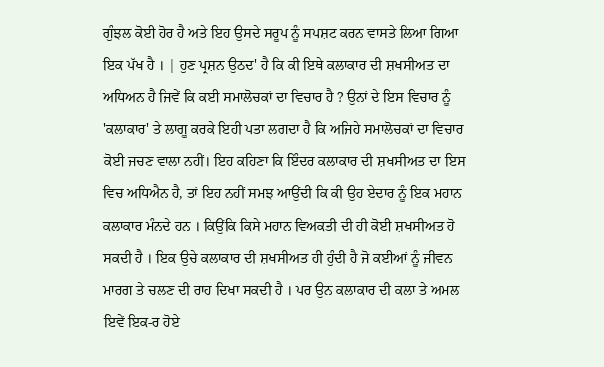ਗੁੰਝਲ ਕੋਈ ਹੋਰ ਹੈ ਅਤੇ ਇਹ ਉਸਦੇ ਸਰੂਪ ਨੂੰ ਸਪਸ਼ਟ ਕਰਨ ਵਾਸਤੇ ਲਿਆ ਗਿਆ ਇਕ ਪੱਖ ਹੈ । | ਹੁਣ ਪ੍ਰਸ਼ਨ ਉਠਦ' ਹੈ ਕਿ ਕੀ ਇਥੇ ਕਲਾਕਾਰ ਦੀ ਸ਼ਖਸੀਅਤ ਦਾ ਅਧਿਅਨ ਹੈ ਜਿਵੇਂ ਕਿ ਕਈ ਸਮਾਲੋਚਕਾਂ ਦਾ ਵਿਚਾਰ ਹੈ ? ਉਨਾਂ ਦੇ ਇਸ ਵਿਚਾਰ ਨੂੰ 'ਕਲਾਕਾਰ' ਤੇ ਲਾਗੂ ਕਰਕੇ ਇਹੀ ਪਤਾ ਲਗਦਾ ਹੈ ਕਿ ਅਜਿਹੇ ਸਮਾਲੋਚਕਾਂ ਦਾ ਵਿਚਾਰ ਕੋਈ ਜਚਣ ਵਾਲਾ ਨਹੀਂ। ਇਹ ਕਹਿਣਾ ਕਿ ਇੰਦਰ ਕਲਾਕਾਰ ਦੀ ਸ਼ਖਸੀਅਤ ਦਾ ਇਸ ਵਿਚ ਅਧਿਐਨ ਹੈ, ਤਾਂ ਇਹ ਨਹੀਂ ਸਮਝ ਆਉਂਦੀ ਕਿ ਕੀ ਉਹ ਏਦਾਰ ਨੂੰ ਇਕ ਮਹਾਨ ਕਲਾਕਾਰ ਮੰਨਦੇ ਹਨ । ਕਿਉਂਕਿ ਕਿਸੇ ਮਹਾਨ ਵਿਅਕਤੀ ਦੀ ਹੀ ਕੋਈ ਸ਼ਖਸੀਅਤ ਹੋ ਸਕਦੀ ਹੈ । ਇਕ ਉਚੇ ਕਲਾਕਾਰ ਦੀ ਸ਼ਖਸੀਅਤ ਹੀ ਹੁੰਦੀ ਹੈ ਜੋ ਕਈਆਂ ਨੂੰ ਜੀਵਨ ਮਾਰਗ ਤੇ ਚਲਣ ਦੀ ਰਾਹ ਦਿਖਾ ਸਕਦੀ ਹੈ । ਪਰ ਉਨ ਕਲਾਕਾਰ ਦੀ ਕਲਾ ਤੇ ਅਮਲ ਇਵੇਂ ਇਕ-ਰ ਹੋਏ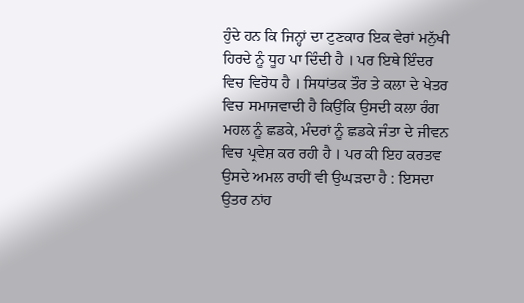ਹੁੰਦੇ ਹਨ ਕਿ ਜਿਨ੍ਹਾਂ ਦਾ ਟੁਣਕਾਰ ਇਕ ਵੇਰਾਂ ਮਨੁੱਖੀ ਹਿਰਦੇ ਨੂੰ ਧੂਹ ਪਾ ਦਿੰਦੀ ਹੈ । ਪਰ ਇਥੇ ਇੰਦਰ ਵਿਚ ਵਿਰੋਧ ਹੈ । ਸਿਧਾਂਤਕ ਤੌਰ ਤੇ ਕਲਾ ਦੇ ਖੇਤਰ ਵਿਚ ਸਮਾਜਵਾਦੀ ਹੈ ਕਿਉਂਕਿ ਉਸਦੀ ਕਲਾ ਰੰਗ ਮਹਲ ਨੂੰ ਛਡਕੇ, ਮੰਦਰਾਂ ਨੂੰ ਛਡਕੇ ਜੰਤਾ ਦੇ ਜੀਵਨ ਵਿਚ ਪ੍ਰਵੇਸ਼ ਕਰ ਰਹੀ ਹੈ । ਪਰ ਕੀ ਇਹ ਕਰਤਵ ਉਸਦੇ ਅਮਲ ਰਾਹੀਂ ਵੀ ਉਘੜਦਾ ਹੈ : ਇਸਦਾ ਉਤਰ ਨਾਂਹ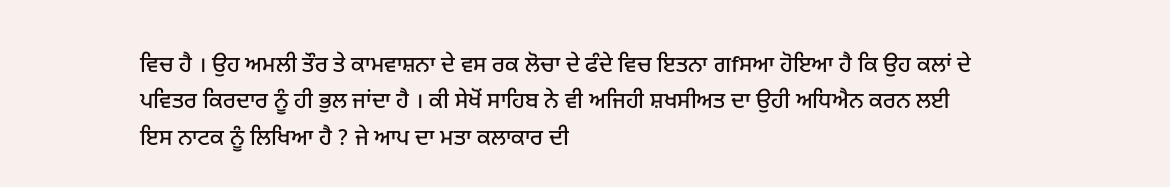ਵਿਚ ਹੈ । ਉਹ ਅਮਲੀ ਤੌਰ ਤੇ ਕਾਮਵਾਸ਼ਨਾ ਦੇ ਵਸ ਰਕ ਲੋਚਾ ਦੇ ਫੰਦੇ ਵਿਚ ਇਤਨਾ ਗfਸਆ ਹੋਇਆ ਹੈ ਕਿ ਉਹ ਕਲਾਂ ਦੇ ਪਵਿਤਰ ਕਿਰਦਾਰ ਨੂੰ ਹੀ ਭੁਲ ਜਾਂਦਾ ਹੈ । ਕੀ ਸੇਖੋਂ ਸਾਹਿਬ ਨੇ ਵੀ ਅਜਿਹੀ ਸ਼ਖਸੀਅਤ ਦਾ ਉਹੀ ਅਧਿਐਨ ਕਰਨ ਲਈ ਇਸ ਨਾਟਕ ਨੂੰ ਲਿਖਿਆ ਹੈ ? ਜੇ ਆਪ ਦਾ ਮਤਾ ਕਲਾਕਾਰ ਦੀ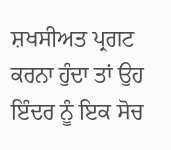ਸ਼ਖਸੀਅਤ ਪ੍ਰਗਟ ਕਰਨਾ ਹੁੰਦਾ ਤਾਂ ਉਹ ਇੰਦਰ ਨੂੰ ਇਕ ਸੋਚ